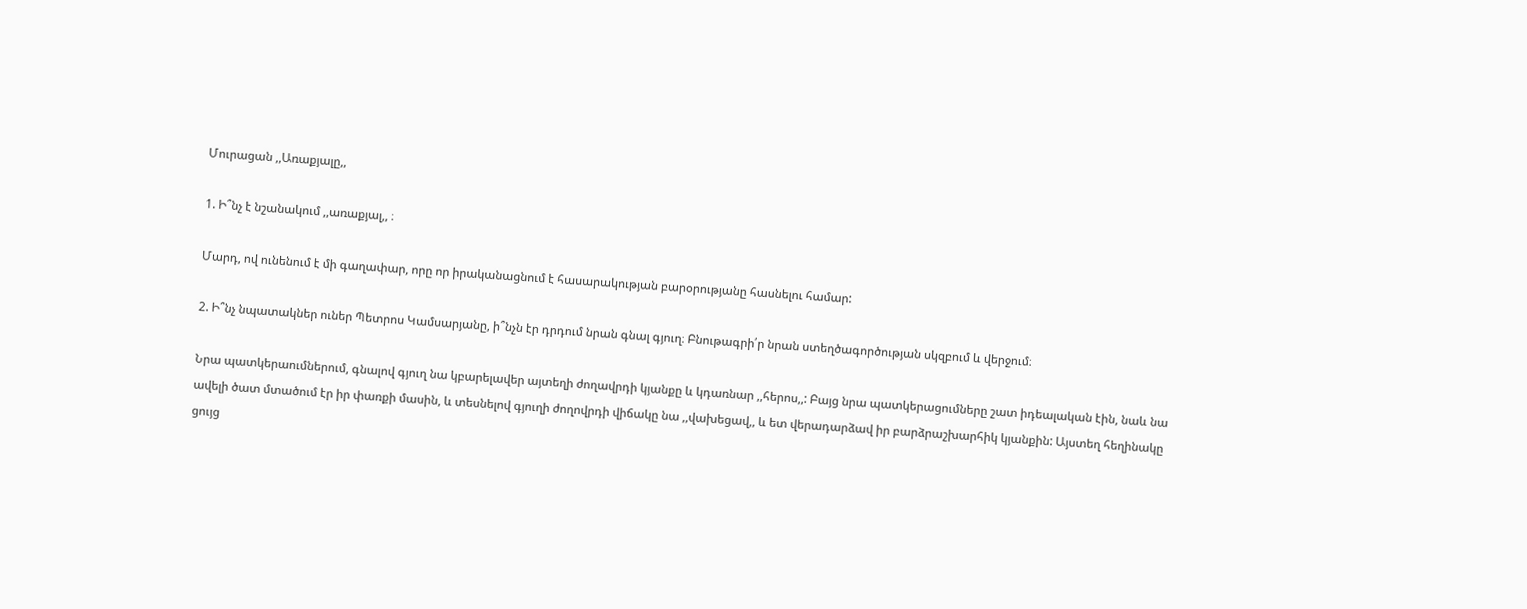Մուրացան ,,Առաքյալը,,

1. Ի՞նչ է նշանակում ,,առաքյալ,, ։

Մարդ, ով ունենում է մի գաղափար, որը որ իրականացնում է հասարակության բարօրությանը հասնելու համար:

2. Ի՞նչ նպատակներ ուներ Պետրոս Կամսարյանը, ի՞նչն էր դրդում նրան գնալ գյուղ։ Բնութագրի՛ր նրան ստեղծագործության սկզբում և վերջում։

Նրա պատկերաումներում, գնալով գյուղ նա կբարելավեր այտեղի ժողավրդի կյանքը և կդառնար ,,հերոս,,: Բայց նրա պատկերացումները շատ իդեալական էին, նաև նա ավելի ծատ մտածում էր իր փառքի մասին, և տեսնելով գյուղի ժողովրդի վիճակը նա ,,վախեցավ,, և ետ վերադարձավ իր բարձրաշխարհիկ կյանքին: Այստեղ հեղինակը ցույց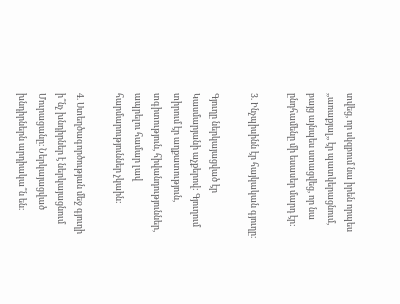տվեց, որ սկզբում նա իրեն որպես ,,առաքյալ,, էր պատկերացնում, բայց այնպես ստացվեց, որ նա ընդհամենը մի եսասեր մարդ էր:

3. Ինչպիսինն էր հայկական գյուղը։

Գյուղը ներկայացված էր Կասմարյանի աչքերով: Գյուղում տիրում էր աղքատություն, տգիտություն, հիվանդություններ, ապրելու համար լավ հարմարություններ չկաին:

4. Ստեղծագործության մեջ գյուղի ի՞նչ խնդիրներ է ներկայացնում Մուրացանը։ Ներկայացված խնդիրներն արդիակա՞ն են։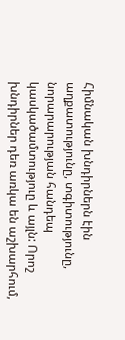Հիմնական խնդիրներն էին աղքատությունը, տգիտությունը, նորարարության հանդեպ կասկածամտություը և այլն: Որոշ խնդիրներ դեռ առկա են աշխարհում,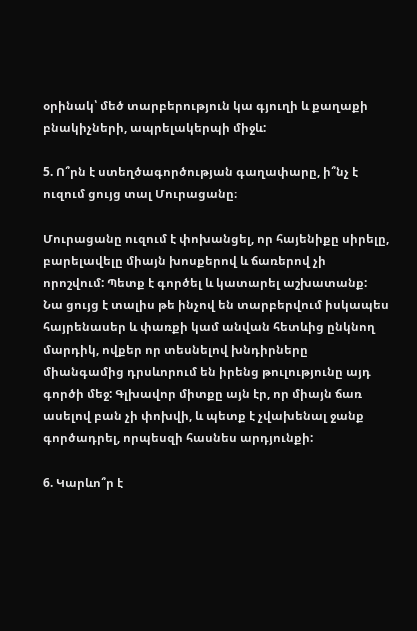օրինակ՝ մեծ տարբերություն կա գյուղի և քաղաքի բնակիչների, ապրելակերպի միջև:

5. Ո՞րն է ստեղծագործության գաղափարը, ի՞նչ է ուզում ցույց տալ Մուրացանը։

Մուրացանը ուզում է փոխանցել, որ հայենիքը սիրելը, բարելավելը միայն խոսքերով և ճառերով չի որոշվում: Պետք է գործել և կատարել աշխատանք: Նա ցույց է տալիս թե ինչով են տարբերվում իսկապես հայրենասեր և փառքի կամ անվան հետևից ընկնող մարդիկ, ովքեր որ տեսնելով խնդիրները միանգամից դրսևորում են իրենց թուլությունը այդ գործի մեջ: Գլխավոր միտքը այն էր, որ միայն ճառ ասելով բան չի փոխվի, և պետք է չվախենալ ջանք գործադրել, որպեսզի հասնես արդյունքի:

6. Կարևո՞ր է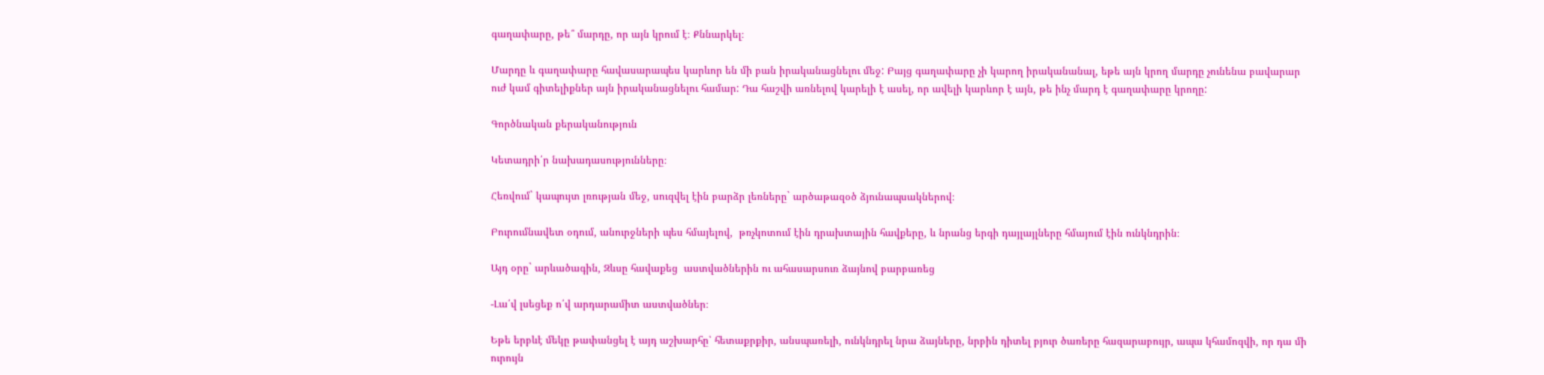գաղափարը, թե՞ մարդը, որ այն կրում է։ Քննարկել։

Մարդը և գաղափարը հավասարապես կարևոր են մի բան իրականացնելու մեջ: Բայց գաղափարը չի կարող իրականանալ, եթե այն կրող մարդը չունենա բավարար ուժ կամ գիտելիքներ այն իրականացնելու համար: Դա հաշվի առնելով կարելի է ասել, որ ավելի կարևոր է այն, թե ինչ մարդ է գաղափարը կրողը:

Գործնական քերականություն

Կետադրի՛ր նախադասությունները։

Հեռվում` կապույտ լռության մեջ, սուզվել էին բարձր լեռները` արծաթազօծ ձյունապսակներով։

Բուրումնավետ օդում, անուրջների պես հմայելով,  թռչկոտում էին դրախտային հավքերը, և նրանց երգի դայլայլները հմայում էին ունկնդրին։

Այդ օրը` արևածագին, Զևսը հավաքեց  աստվածներին ու ահասարսուռ ձայնով բարբառեց

-Լա՛վ լսեցեք ո՛վ արդարամիտ աստվածներ։

Եթե երբևէ մեկը թափանցել է այդ աշխարհը՝ հետաքրքիր, անսպառելի, ունկնդրել նրա ձայները, նրբին դիտել բյուր ծառերը հազարաբույր, ապա կհամոզվի, որ դա մի ուրույն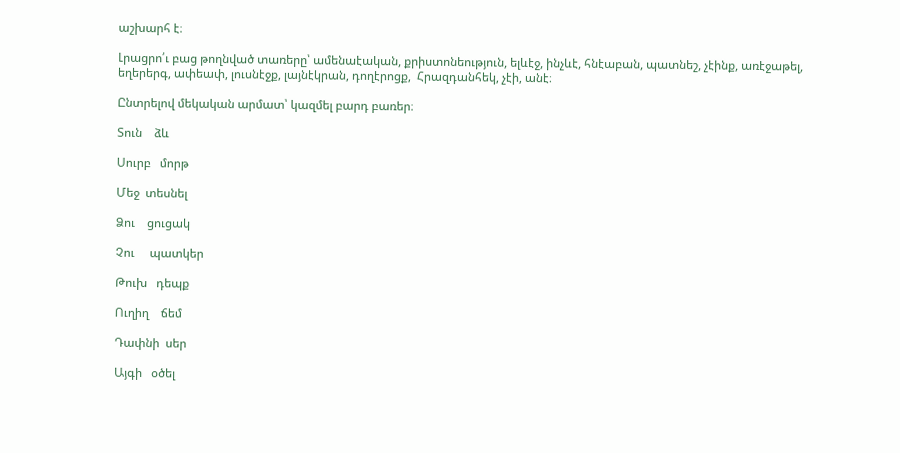աշխարհ է։

Լրացրո՛ւ բաց թողնված տառերը՝ ամենաէական, քրիստոնեություն, ելևէջ, ինչևէ, հնէաբան, պատնեշ, չէինք, առէջաթել, եղերերգ, ափեափ, լուսնէջք, լայնէկրան, դողէրոցք,  Հրազդանհեկ, չէի, անէ։

Ընտրելով մեկական արմատ՝ կազմել բարդ բառեր։

Տուն    ձև

Սուրբ   մորթ

Մեջ  տեսնել

Ձու    ցուցակ

Չու     պատկեր

Թուխ   դեպք

Ուղիղ    ճեմ

Դափնի  սեր

Այգի   օծել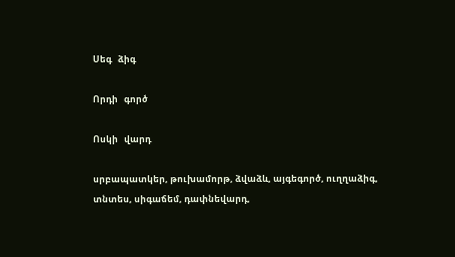Սեգ   ձիգ

Որդի   գործ

Ոսկի   վարդ

սրբապատկեր, թուխամորթ, ձվաձև, այգեգործ, ուղղաձիգ, տնտես, սիգաճեմ, դափնեվարդ,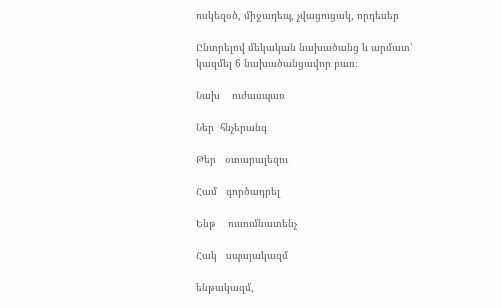ոսկեզօծ, միջադեպ, չվացուցակ, որդեսեր

Ընտրելով մեկական նախածանց և արմատ՝ կազմել 6 նախածանցավոր բառ։

Նախ    ուժասպառ

Ներ  հնչերանգ

Թեր   օտարալեզու

Համ   գործադրել

Ենթ    ուսումնատենչ

Հակ   սպայակազմ

ենթակազմ,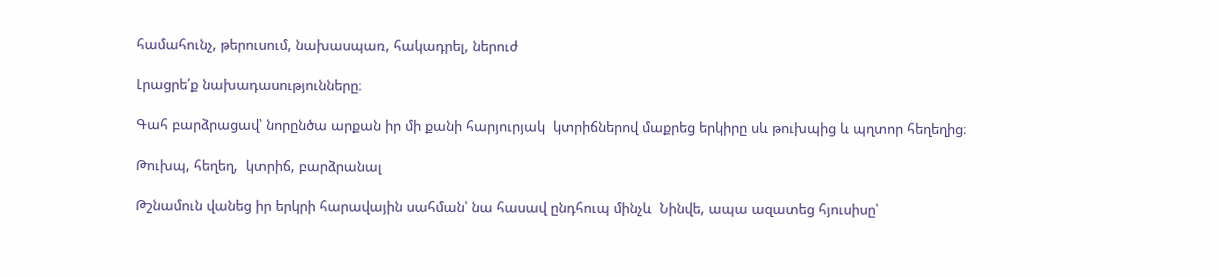համահունչ, թերուսում, նախասպառ, հակադրել, ներուժ

Լրացրե՛ք նախադասությունները։

Գահ բարձրացավ՝ նորընծա արքան իր մի քանի հարյուրյակ  կտրիճներով մաքրեց երկիրը սև թուխպից և պղտոր հեղեղից։

Թուխպ, հեղեղ,  կտրիճ, բարձրանալ

Թշնամուն վանեց իր երկրի հարավային սահման՝ նա հասավ ընդհուպ մինչև  Նինվե, ապա ազատեց հյուսիսը՝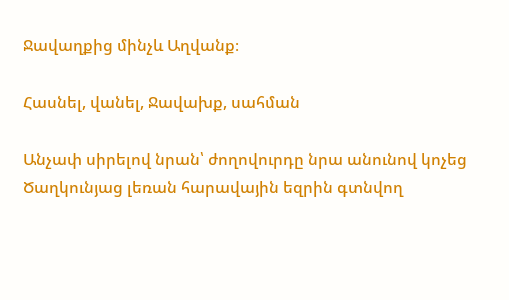Ջավաղքից մինչև Աղվանք։

Հասնել, վանել, Ջավախք, սահման

Անչափ սիրելով նրան՝ ժողովուրդը նրա անունով կոչեց Ծաղկունյաց լեռան հարավային եզրին գտնվող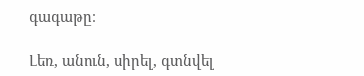գագաթը։

Լեռ, անուն, սիրել, գտնվել